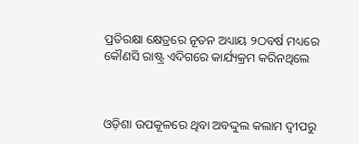ପ୍ରତିରକ୍ଷା କ୍ଷେତ୍ରରେ ନୂତନ ଅଧ୍ୟାୟ ୨ଠବର୍ଷ ମଧ୍ୟରେ କୌଣସି ରାଷ୍ଟ୍ର ଏଦିଗରେ କାର୍ଯ୍ୟକ୍ରମ କରିନଥିଲେ



ଓଡ଼ିଶା ଉପକୂଳରେ ଥିବା ଅବଦ୍ଦୁଲ କଲାମ ଦ୍ୱୀପରୁ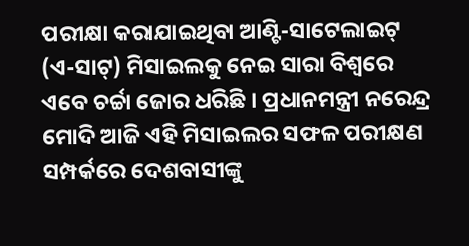ପରୀକ୍ଷା କରାଯାଇଥିବା ଆଣ୍ଟି-ସାଟେଲାଇଟ୍ (ଏ-ସାଟ୍) ମିସାଇଲକୁ ନେଇ ସାରା ବିଶ୍ୱରେ ଏବେ ଚର୍ଚ୍ଚା ଜୋର ଧରିଛି । ପ୍ରଧାନମନ୍ତ୍ରୀ ନରେନ୍ଦ୍ର ମୋଦି ଆଜି ଏହି ମିସାଇଲର ସଫଳ ପରୀକ୍ଷଣ ସମ୍ପର୍କରେ ଦେଶବାସୀଙ୍କୁ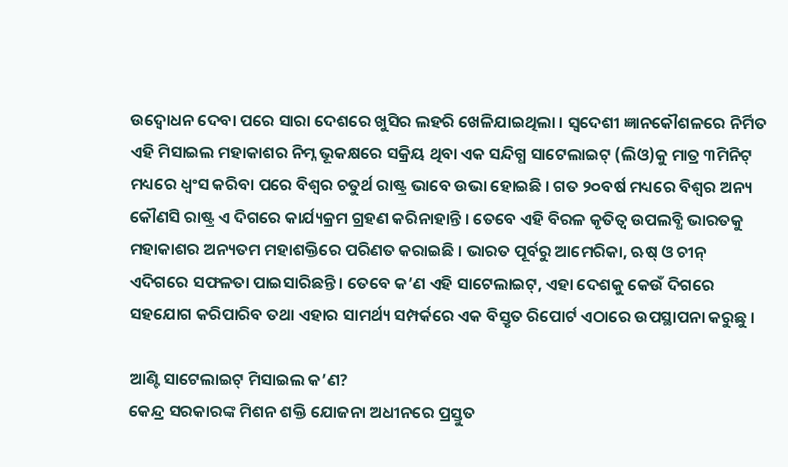ଉଦ୍ବୋଧନ ଦେବା ପରେ ସାରା ଦେଶରେ ଖୁସିର ଲହରି ଖେଳିଯାଇଥିଲା । ସ୍ୱଦେଶୀ ଜ୍ଞାନକୌଶଳରେ ନିର୍ମିତ ଏହି ମିସାଇଲ ମହାକାଶର ନିମ୍ନ ଭୂକକ୍ଷରେ ସକ୍ରିୟ ଥିବା ଏକ ସନ୍ଦିଗ୍ଧ ସାଟେଲାଇଟ୍ (ଲିଓ)କୁ ମାତ୍ର ୩ମିନିଟ୍ ମଧ୍ୟରେ ଧ୍ୱଂସ କରିବା ପରେ ବିଶ୍ୱର ଚତୁର୍ଥ ରାଷ୍ଟ୍ର ଭାବେ ଉଭା ହୋଇଛି । ଗତ ୨୦ବର୍ଷ ମଧ୍ୟରେ ବିଶ୍ୱର ଅନ୍ୟ କୌଣସି ରାଷ୍ଟ୍ର ଏ ଦିଗରେ କାର୍ଯ୍ୟକ୍ରମ ଗ୍ରହଣ କରିନାହାନ୍ତି । ତେବେ ଏହି ବିରଳ କୃତିତ୍ୱ ଉପଲବ୍ଧି ଭାରତକୁ ମହାକାଶର ଅନ୍ୟତମ ମହାଶକ୍ତିରେ ପରିଣତ କରାଇଛି । ଭାରତ ପୂର୍ବରୁ ଆମେରିକା, ଋଷ୍ ଓ ଚୀନ୍ ଏଦିଗରେ ସଫଳତା ପାଇସାରିଛନ୍ତି । ତେବେ କ’ଣ ଏହି ସାଟେଲାଇଟ୍, ଏହା ଦେଶକୁ କେଉଁ ଦିଗରେ ସହଯୋଗ କରିପାରିବ ତଥା ଏହାର ସାମର୍ଥ୍ୟ ସମ୍ପର୍କରେ ଏକ ବିସ୍ତୃତ ରିପୋର୍ଟ ଏଠାରେ ଉପସ୍ଥାପନା କରୁଛୁ ।

ଆଣ୍ଟି ସାଟେଲାଇଟ୍ ମିସାଇଲ କ’ଣ?
କେନ୍ଦ୍ର ସରକାରଙ୍କ ମିଶନ ଶକ୍ତି ଯୋଜନା ଅଧୀନରେ ପ୍ରସ୍ତୁତ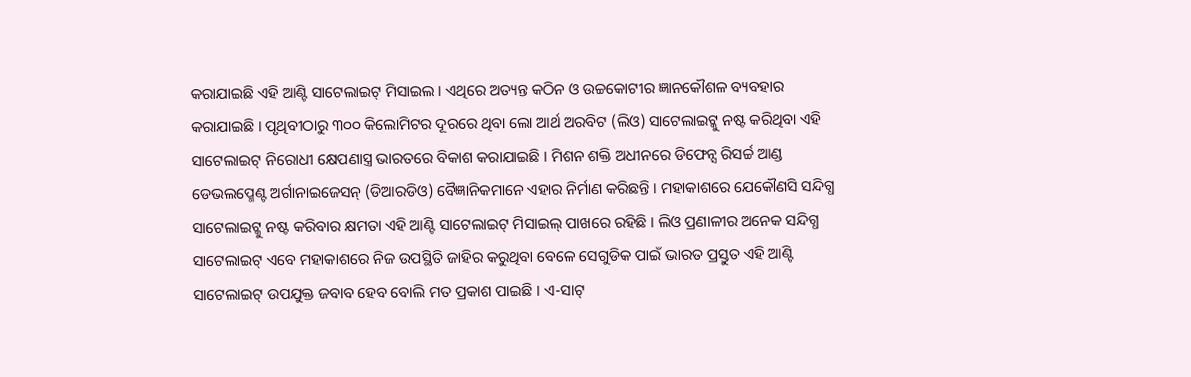କରାଯାଇଛି ଏହି ଆଣ୍ଟି ସାଟେଲାଇଟ୍ ମିସାଇଲ । ଏଥିରେ ଅତ୍ୟନ୍ତ କଠିନ ଓ ଉଚ୍ଚକୋଟୀର ଜ୍ଞାନକୌଶଳ ବ୍ୟବହାର କରାଯାଇଛି । ପୃଥିବୀଠାରୁ ୩୦୦ କିଲୋମିଟର ଦୂରରେ ଥିବା ଲୋ ଆର୍ଥ ଅରବିଟ (ଲିଓ) ସାଟେଲାଇଟ୍କୁ ନଷ୍ଟ କରିଥିବା ଏହି ସାଟେଲାଇଟ୍ ନିରୋଧୀ କ୍ଷେପଣାସ୍ତ୍ର ଭାରତରେ ବିକାଶ କରାଯାଇଛି । ମିଶନ ଶକ୍ତି ଅଧୀନରେ ଡିଫେନ୍ସ ରିସର୍ଚ୍ଚ ଆଣ୍ଡ ଡେଭଲପ୍ମେଣ୍ଟ ଅର୍ଗାନାଇଜେସନ୍ (ଡିଆରଡିଓ) ବୈଜ୍ଞାନିକମାନେ ଏହାର ନିର୍ମାଣ କରିଛନ୍ତି । ମହାକାଶରେ ଯେକୌଣସି ସନ୍ଦିଗ୍ଧ ସାଟେଲାଇଟ୍କୁ ନଷ୍ଟ କରିବାର କ୍ଷମତା ଏହି ଆଣ୍ଟି ସାଟେଲାଇଟ୍ ମିସାଇଲ୍ ପାଖରେ ରହିଛି । ଲିଓ ପ୍ରଣାଳୀର ଅନେକ ସନ୍ଦିଗ୍ଧ ସାଟେଲାଇଟ୍ ଏବେ ମହାକାଶରେ ନିଜ ଉପସ୍ଥିତି ଜାହିର କରୁଥିବା ବେଳେ ସେଗୁଡିକ ପାଇଁ ଭାରତ ପ୍ରସ୍ତୁତ ଏହି ଆଣ୍ଟି ସାଟେଲାଇଟ୍ ଉପଯୁକ୍ତ ଜବାବ ହେବ ବୋଲି ମତ ପ୍ରକାଶ ପାଇଛି । ଏ-ସାଟ୍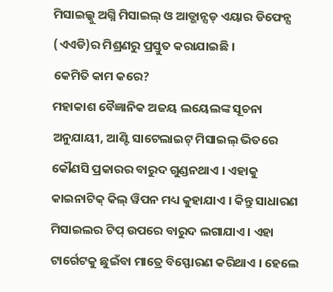ମିସାଇଲ୍କୁ ଅଗ୍ନି ମିସାଇଲ୍ ଓ ଆଡ୍ଭାନ୍ସଡ୍ ଏୟାର ଡିଫେନ୍ସ (ଏଏଡି)ର ମିଶ୍ରଣରୁ ପ୍ରସ୍ତୁତ କରାଯାଇଛି ।
କେମିତି କାମ କରେ?
ମହାକାଶ ବୈଜ୍ଞାନିକ ଅଜୟ ଲୟେଲଙ୍କ ସୂଚନା ଅନୁଯାୟୀ, ଆଣ୍ଟି ସାଟେଲାଇଟ୍ ମିସାଇଲ୍ ଭିତରେ କୌଣସି ପ୍ରକାରର ବାରୁଦ ଗୁଣ୍ଡନଥାଏ । ଏହାକୁ କାଇନାଟିକ୍ କିଲ୍ ୱିପନ ମଧ୍ୟ କୁହାଯାଏ । କିନ୍ତୁ ସାଧାରଣ ମିସାଇଲର ଟିପ୍ ଉପରେ ବାରୁଦ ଲଗାଯାଏ । ଏହା ଟାର୍ଗେଟକୁ ଛୁଇଁବା ମାତ୍ରେ ବିସ୍ଫୋରଣ କରିଥାଏ । ହେଲେ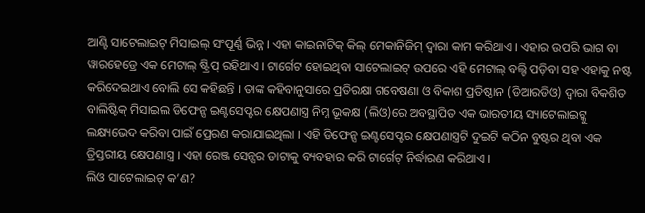ଆଣ୍ଟି ସାଟେଲାଇଟ୍ ମିସାଇଲ୍ ସଂପୂର୍ଣ୍ଣ ଭିନ୍ନ । ଏହା କାଇନାଟିକ୍ କିଲ୍ ମେକାନିଜିମ୍ ଦ୍ୱାରା କାମ କରିଥାଏ । ଏହାର ଉପରି ଭାଗ ବା ୱାରହେଡ୍ରେ ଏକ ମେଟାଲ୍ ଷ୍ଟ୍ରିପ୍ ରହିଥାଏ । ଟାର୍ଗେଟ ହୋଇଥିବା ସାଟେଲାଇଟ୍ ଉପରେ ଏହି ମେଟାଲ୍ ବଲ୍ଟି ପଡ଼ିବା ସହ ଏହାକୁ ନଷ୍ଟ କରିଦେଇଥାଏ ବୋଲି ସେ କହିଛନ୍ତି । ତାଙ୍କ କହିବାନୁସାରେ ପ୍ରତିରକ୍ଷା ଗବେଷଣା ଓ ବିକାଶ ପ୍ରତିଷ୍ଠାନ (ଡିଆରଡିଓ) ଦ୍ୱାରା ବିକଶିତ ବାଲିଷ୍ଟିକ୍ ମିସାଇଲ ଡିଫେନ୍ସ ଇଣ୍ଟସେପ୍ଟର କ୍ଷେପଣାସ୍ତ୍ର ନିମ୍ନ ଭୂକକ୍ଷ (ଲିଓ)ରେ ଅବସ୍ଥାପିତ ଏକ ଭାରତୀୟ ସ୍ୟାଟେଲାଇଟ୍କୁ ଲକ୍ଷ୍ୟଭେଦ କରିବା ପାଇଁ ପ୍ରେରଣ କରାଯାଇଥିଲା । ଏହି ଡିଫେନ୍ସ ଇଣ୍ଟସେପ୍ଟର କ୍ଷେପଣାସ୍ତ୍ରଟି ଦୁଇଟି କଠିନ ବୁଷ୍ଟର ଥିବା ଏକ ତ୍ରିସ୍ତରୀୟ କ୍ଷେପଣାସ୍ତ୍ର । ଏହା ରେଞ୍ଜ ସେନ୍ସର ଡାଟାକୁ ବ୍ୟବହାର କରି ଟାର୍ଗେଟ୍ ନିର୍ଦ୍ଧାରଣ କରିଥାଏ ।
ଲିଓ ସାଟେଲାଇଟ୍ କ’ଣ?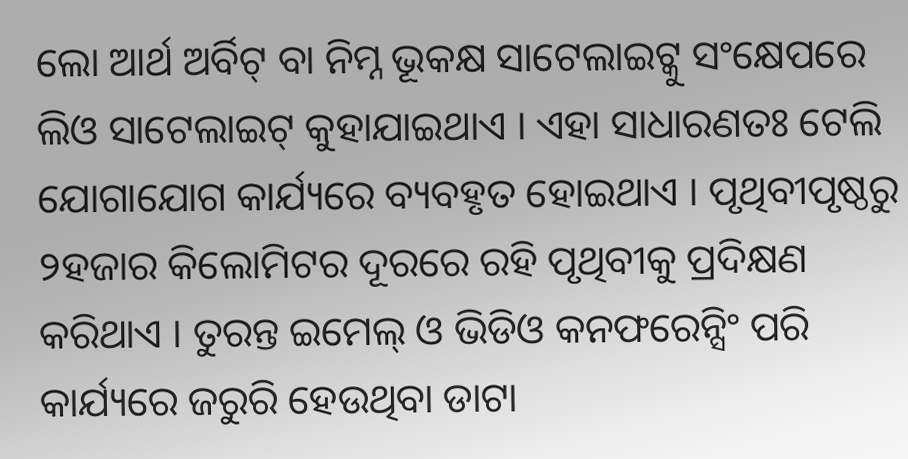ଲୋ ଆର୍ଥ ଅର୍ବିଟ୍ ବା ନିମ୍ନ ଭୂକକ୍ଷ ସାଟେଲାଇଟ୍କୁ ସଂକ୍ଷେପରେ ଲିଓ ସାଟେଲାଇଟ୍ କୁହାଯାଇଥାଏ । ଏହା ସାଧାରଣତଃ ଟେଲି ଯୋଗାଯୋଗ କାର୍ଯ୍ୟରେ ବ୍ୟବହୃତ ହୋଇଥାଏ । ପୃଥିବୀପୃଷ୍ଠରୁ ୨ହଜାର କିଲୋମିଟର ଦୂରରେ ରହି ପୃଥିବୀକୁ ପ୍ରଦିକ୍ଷଣ କରିଥାଏ । ତୁରନ୍ତ ଇମେଲ୍ ଓ ଭିଡିଓ କନଫରେନ୍ସିଂ ପରି କାର୍ଯ୍ୟରେ ଜରୁରି ହେଉଥିବା ଡାଟା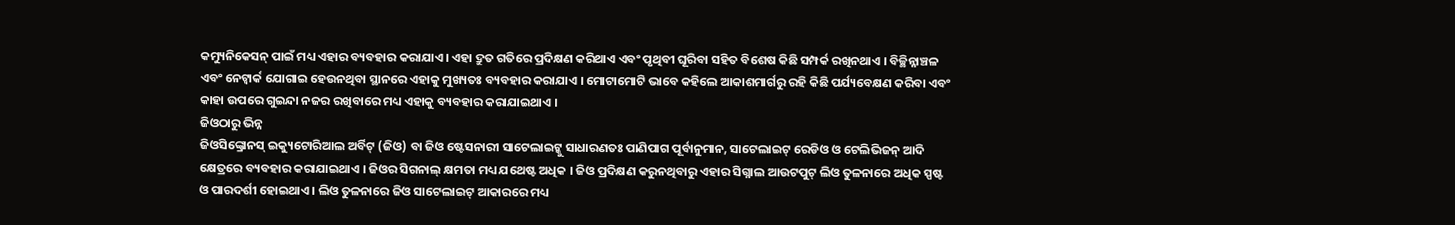କମ୍ୟୁନିକେସନ୍ ପାଇଁ ମଧ୍ୟ ଏହାର ବ୍ୟବହାର କରାଯାଏ । ଏହା ଦ୍ରୁତ ଗତିରେ ପ୍ରଦିକ୍ଷଣ କରିଥାଏ ଏବଂ ପୃଥିବୀ ଘୂରିବା ସହିତ ବିଶେଷ କିଛି ସମ୍ପର୍କ ରଖିନଥାଏ । ବିଚ୍ଛିନ୍ନାଞ୍ଚଳ ଏବଂ ନେଟ୍ୱାର୍କ ଯୋଗାଇ ହେଉନଥିବା ସ୍ଥାନରେ ଏହାକୁ ମୁଖ୍ୟତଃ ବ୍ୟବହାର କରାଯାଏ । ମୋଟାମୋଟି ଭାବେ କହିଲେ ଆକାଶମାର୍ଗରୁ ରହି କିଛି ପର୍ଯ୍ୟବେକ୍ଷଣ କରିବା ଏବଂ କାହା ଉପରେ ଗୁଇନ୍ଦା ନଜର ରଖିବାରେ ମଧ୍ୟ ଏହାକୁ ବ୍ୟବହାର କରାଯାଇଥାଏ ।
ଜିଓଠାରୁ ଭିନ୍ନ
ଜିଓସିଙ୍କ୍ରୋନସ୍ ଇକ୍ୟୁଟୋରିଆଲ ଅର୍ବିଟ୍ (ଜିଓ) ବା ଜିଓ ଷ୍ଟେସନାରୀ ସାଟେଲାଇଟ୍କୁ ସାଧାରଣତଃ ପାଣିପାଗ ପୂର୍ବାନୁମାନ, ସାଟେଲାଇଟ୍ ରେଡିଓ ଓ ଟେଲିଭିଜନ୍ ଆଦି କ୍ଷେତ୍ରରେ ବ୍ୟବହାର କରାଯାଇଥାଏ । ଜିଓର ସିଗନାଲ୍ କ୍ଷମତା ମଧ୍ୟ ଯଥେଷ୍ଟ ଅଧିକ । ଜିଓ ପ୍ରଦିକ୍ଷଣ କରୁନଥିବାରୁ ଏହାର ସିଗ୍ନାଲ ଆଉଟପୁଟ୍ ଲିଓ ତୁଳନାରେ ଅଧିକ ସ୍ପଷ୍ଟ ଓ ପାରଦର୍ଶୀ ହୋଇଥାଏ । ଲିଓ ତୁଳନାରେ ଜିଓ ସାଟେଲାଇଟ୍ ଆକାରରେ ମଧ୍ୟ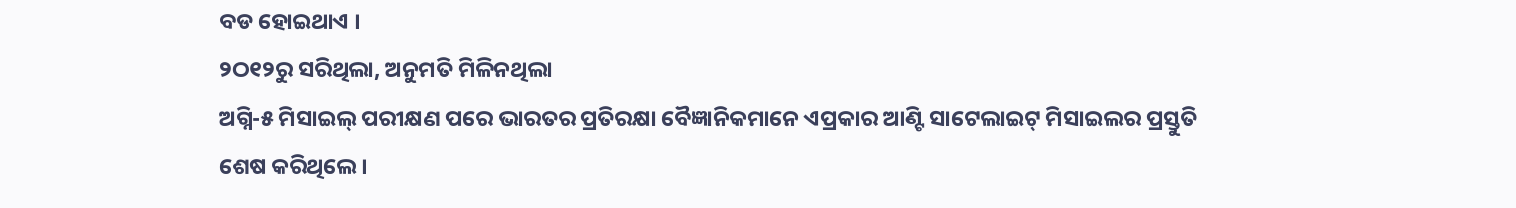ବଡ ହୋଇଥାଏ ।
୨ଠ୧୨ରୁ ସରିଥିଲା, ଅନୁମତି ମିଳିନଥିଲା
ଅଗ୍ନି-୫ ମିସାଇଲ୍ ପରୀକ୍ଷଣ ପରେ ଭାରତର ପ୍ରତିରକ୍ଷା ବୈଜ୍ଞାନିକମାନେ ଏପ୍ରକାର ଆଣ୍ଟି ସାଟେଲାଇଟ୍ ମିସାଇଲର ପ୍ରସ୍ତୁତି ଶେଷ କରିଥିଲେ ।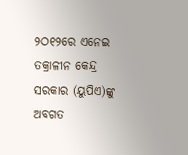୨ଠ୧୨ରେ ଏନେଇ ତକ୍ରାଳୀନ କେନ୍ଦ୍ର ସରକାର (ୟୁପିଏ)ଙ୍କୁ ଅବଗତ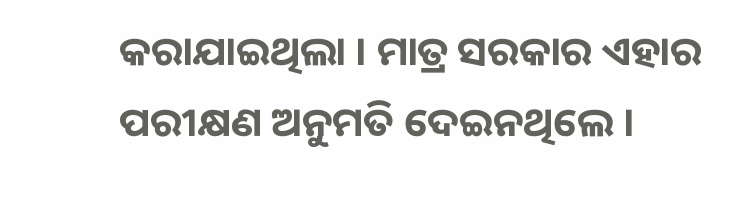କରାଯାଇଥିଲା । ମାତ୍ର ସରକାର ଏହାର ପରୀକ୍ଷଣ ଅନୁମତି ଦେଇନଥିଲେ ।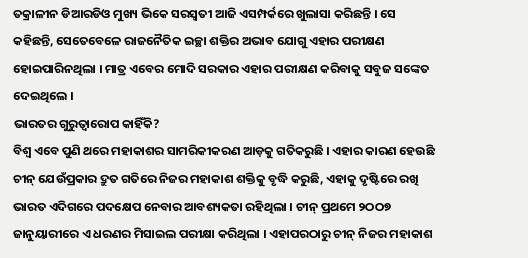ତକ୍ରାଳୀନ ଡିଆରଡିଓ ମୁଖ୍ୟ ଭିକେ ସରସ୍ୱତୀ ଆଜି ଏସମ୍ପର୍କରେ ଖୁଲାସା କରିଛନ୍ତି । ସେ କହିଛନ୍ତି, ସେତେବେଳେ ରାଜନୈତିକ ଇଚ୍ଛା ଶକ୍ତିର ଅଭାବ ଯୋଗୁ ଏହାର ପରୀକ୍ଷଣ ହୋଇପାରିନଥିଲା । ମାତ୍ର ଏବେର ମୋଦି ସରକାର ଏହାର ପରୀକ୍ଷଣ କରିବାକୁ ସବୁଜ ସଙ୍କେତ ଦେଇଥିଲେ ।
ଭାରତର ଗୁରୁତ୍ୱାରୋପ କାହିଁକି?
ବିଶ୍ୱ ଏବେ ପୁଣି ଥରେ ମହାକାଶର ସାମରିକୀକରଣ ଆଡ଼କୁ ଗତିକରୁଛି । ଏହାର କାରଣ ହେଉଛି ଚୀନ୍ ଯେଉଁପ୍ରକାର ଦ୍ରୁତ ଗତିରେ ନିଜର ମହାକାଶ ଶକ୍ତିକୁ ବୃଦ୍ଧି କରୁଛି, ଏହାକୁ ଦୃଷ୍ଟିରେ ରଖି ଭାରତ ଏଦିଗରେ ପଦକ୍ଷେପ ନେବାର ଆବଶ୍ୟକତା ରହିଥିଲା । ଚୀନ୍ ପ୍ରଥମେ ୨ଠଠ୭ ଜାନୁୟାରୀରେ ଏ ଧରଣର ମିସାଇଲ ପରୀକ୍ଷା କରିଥିଲା । ଏହାପରଠାରୁ ଚୀନ୍ ନିଜର ମହାକାଶ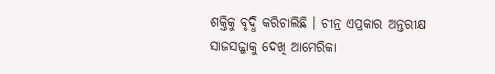ଶକ୍ତିକୁ ବୃଦ୍ଧି କରିଚାଲିଛି । ଚୀନ୍ର ଏପ୍ରକାର ଅନ୍ତରୀକ୍ଷ ସାଜସଜ୍ଜାକୁ ଦେଖି ଆମେରିକା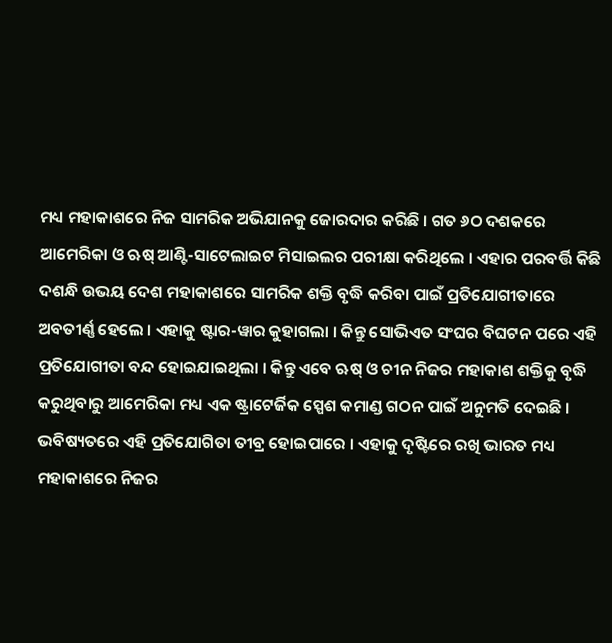ମଧ୍ୟ ମହାକାଶରେ ନିଜ ସାମରିକ ଅଭିଯାନକୁ ଜୋରଦାର କରିଛି । ଗତ ୬ଠ ଦଶକରେ ଆମେରିକା ଓ ଋଷ୍ ଆଣ୍ଟି-ସାଟେଲାଇଟ ମିସାଇଲର ପରୀକ୍ଷା କରିଥିଲେ । ଏହାର ପରବର୍ତ୍ତି କିଛି ଦଶନ୍ଧି ଉଭୟ ଦେଶ ମହାକାଶରେ ସାମରିକ ଶକ୍ତି ବୃଦ୍ଧି କରିବା ପାଇଁ ପ୍ରତିଯୋଗୀତାରେ ଅବତୀର୍ଣ୍ଣ ହେଲେ । ଏହାକୁ ଷ୍ଟାର-ୱାର କୁହାଗଲା । କିନ୍ତୁ ସୋଭିଏତ ସଂଘର ବିଘଟନ ପରେ ଏହି ପ୍ରତିଯୋଗୀତା ବନ୍ଦ ହୋଇଯାଇଥିଲା । କିନ୍ତୁ ଏବେ ଋଷ୍ ଓ ଚୀନ ନିଜର ମହାକାଶ ଶକ୍ତିକୁ ବୃଦ୍ଧି କରୁଥିବାରୁ ଆମେରିକା ମଧ୍ୟ ଏକ ଷ୍ଟ୍ରାଟେର୍ଜିକ ସ୍ପେଶ କମାଣ୍ଡ ଗଠନ ପାଇଁ ଅନୁମତି ଦେଇଛି । ଭବିଷ୍ୟତରେ ଏହି ପ୍ରତିଯୋଗିତା ତୀବ୍ର ହୋଇପାରେ । ଏହାକୁ ଦୃଷ୍ଟିରେ ରଖି ଭାରତ ମଧ୍ୟ ମହାକାଶରେ ନିଜର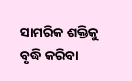ସାମରିକ ଶକ୍ତିକୁ ବୃଦ୍ଧି କରିବା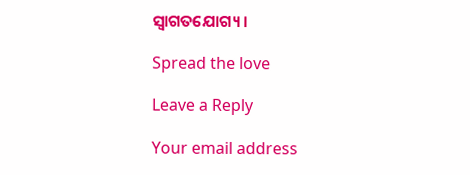ସ୍ୱାଗତଯୋଗ୍ୟ ।

Spread the love

Leave a Reply

Your email address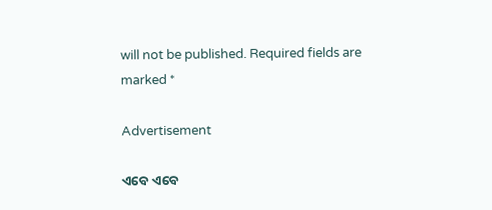will not be published. Required fields are marked *

Advertisement

ଏବେ ଏବେ